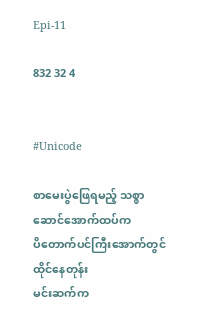Epi-11

832 32 4


#Unicode

စာမေးပွဲဖြေရမည့် သစ္စာဆောင်အောက်ထပ်က
ပိတောက်ပင်ကြီးအောက်တွင်ထိုင်နေတုန်း
မင်းဆက်က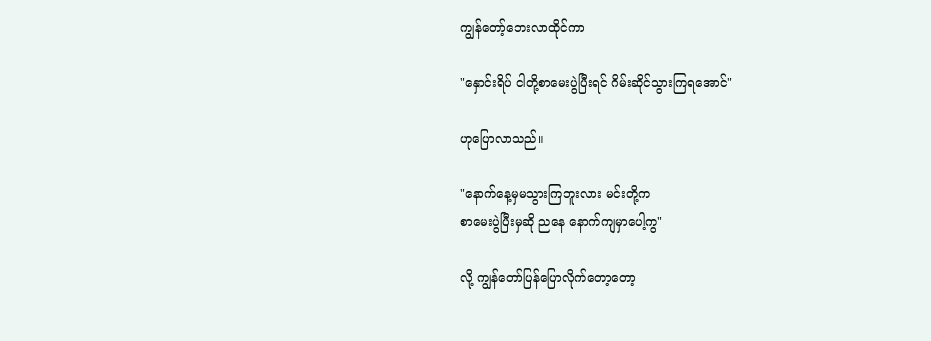ကျွန်တော့်ဘေးလာထိုင်ကာ

"နှောင်းရိပ် ငါတို့စာမေးပွဲပြီးရင် ဂိမ်းဆိုင်သွားကြရအောင်"

ဟုပြောလာသည်။

"နောက်နေ့မှမသွားကြဘူးလား မင်းတို့က
စာမေးပွဲပြီးမှဆို ညနေ နောက်ကျမှာပေါ့ကွ"

လို့ ကျွန်တော်ပြန်ပြောလိုက်တော့တော့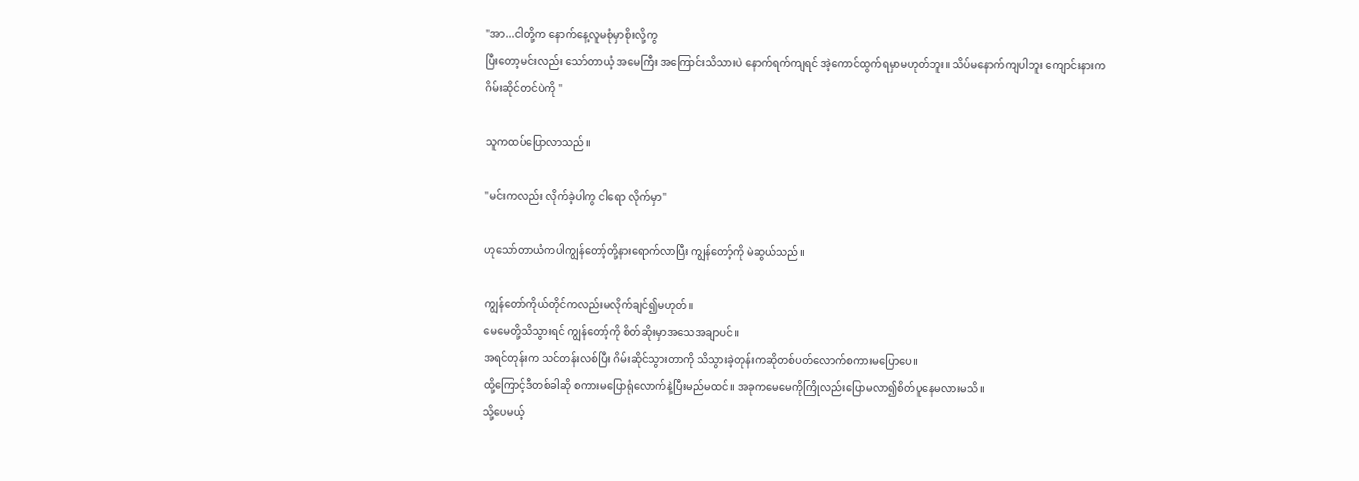"အာ...ငါတို့က နောက်နေ့လူမစုံမှာစိုးလို့ကွ
ပြီးတော့မင်းလည်း သော်တာယံ့ အမေကြီး အကြောင်းသိသားပဲ နောက်ရက်ကျရင် အဲ့ကောင်ထွက်ရမှာမဟုတ်ဘူး။ သိပ်မနောက်ကျပါဘူး ကျောင်းနားက
ဂိမ်းဆိုင်တင်ပဲကို "

သူကထပ်ပြောလာသည်။

"မင်းကလည်း လိုက်ခဲ့ပါကွ ငါရော လိုက်မှာ"

ဟုသော်တာယံကပါကျွန်တော့်တို့နားရောက်လာပြီး ကျွန်တော့်ကို မဲဆွယ်သည်။

ကျွန်တော်ကိုယ်တိုင်ကလည်းမလိုက်ချင်၍မဟုတ်။
မေမေတို့သိသွားရင် ကျွန်တော့်ကို စိတ်ဆိုးမှာအသေအချာပင်။
အရင်တုန်းက သင်တန်းလစ်ပြီး ဂိမ်းဆိုင်သွားတာကို သိသွားခဲ့တုန်းကဆိုတစ်ပတ်လောက်စကားမပြောပေ။
ထို့ကြောင့်ဒီတစ်ခါဆို စကားမပြောရုံလောက်နဲ့ပြီးမည်မထင်။ အခုကမေမေကိုကြိုလည်းပြောမလာ၍စိတ်ပူနေမလားမသိ။
သို့ပေမယ့်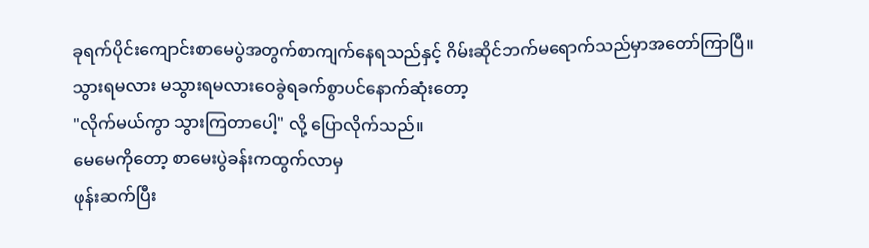ခုရက်ပိုင်းကျောင်းစာမေပွဲအတွက်စာကျက်နေရသည်နှင့် ဂိမ်းဆိုင်ဘက်မရောက်သည်မှာအတော်ကြာပြီ။
သွားရမလား မသွားရမလားဝေခွဲရခက်စွာပင်နောက်ဆုံးတော့
"လိုက်မယ်ကွာ သွားကြတာပေါ့" လို့ ပြောလိုက်သည်။
မေမေကိုတော့ စာမေးပွဲခန်းကထွက်လာမှ
ဖုန်းဆက်ပြီး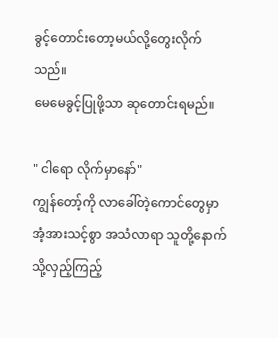ခွင့်တောင်းတော့မယ်လို့တွေးလိုက်သည်။
မေမေခွင့်ပြုဖို့သာ ဆုတောင်းရမည်။

" ငါရော လိုက်မှာနော်"
ကျွန်တော့်ကို လာခေါ်တဲ့ကောင်တွေမှာ အံ့အားသင့်စွာ အသံလာရာ သူတို့နောက်သို့လှည့်ကြည့်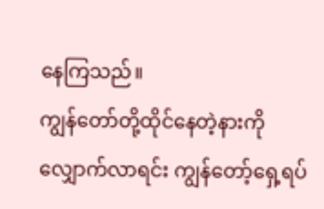နေကြသည်။
ကျွန်တော်တို့ထိုင်နေတဲ့နားကို လျှောက်လာရင်း ကျွန်တော့်ရှေ့ရပ်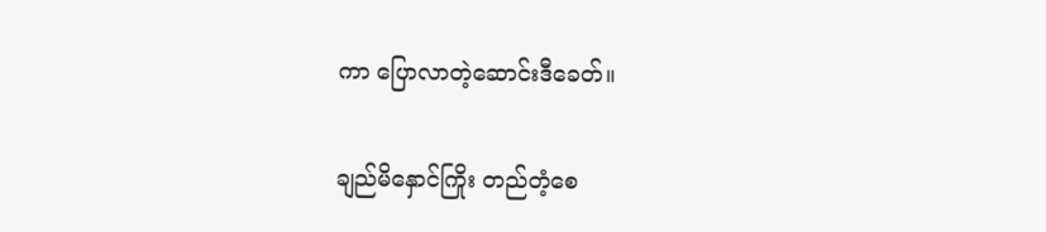ကာ ပြောလာတဲ့ဆောင်းဒီခေတ်။

ချည်မိနှောင်ကြိုး တည်တံ့စေ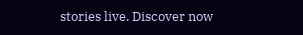stories live. Discover now